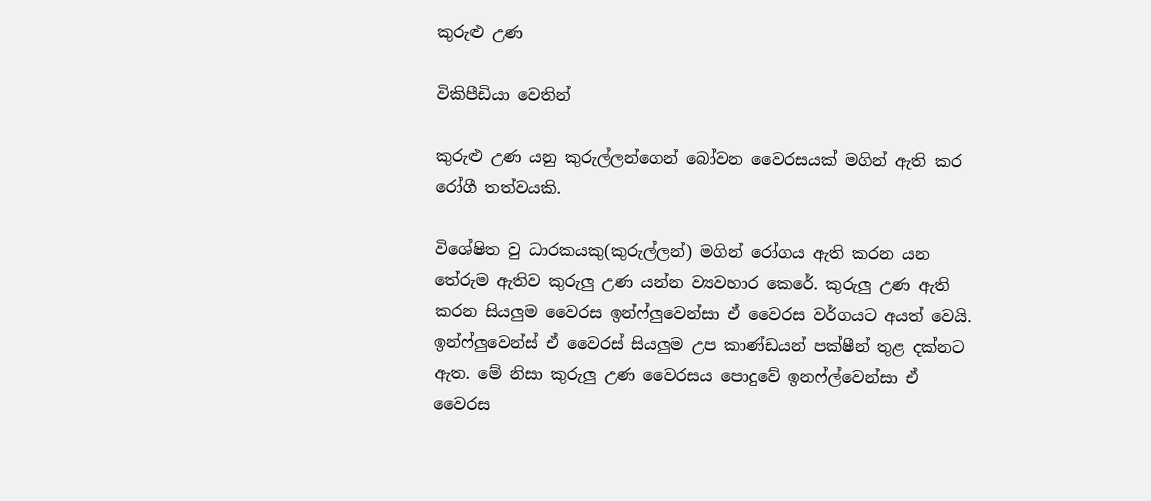කුරුළු උණ

විකිපීඩියා වෙතින්

කුරුළු උණ යනු කුරුල්ලන්ගෙන් බෝවන වෛරසයක් මගින් ඇති කර රෝගී තත්වයකි.

විශේෂිත වු ධාරකයකු(කුරුල්ලන්) මගින් රෝගය ඇති කරන යන තේරුම ඇතිව කුරුලු උණ යන්න ව්‍යවහාර කෙරේ. කුරුලු උණ ඇති කරන සියලුම වෛරස ඉන්ෆ්ලුවෙන්සා ඒ වෛරස වර්ගයට අයත් වෙයි. ඉන්ෆ්ලුවෙන්ස් ඒ වෛරස් සියලුම උප කාණ්ඩයන් පක්ෂීන් තුළ දක්නට ඇත. මේ නිසා කුරුලු උණ වෛරසය පොදුවේ ඉනෆ්ල්වෙන්සා ඒ වෛරස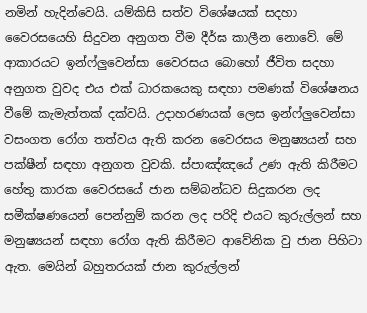නමින් හැදින්වෙයි. යම්කිසි සත්ව විශේෂයක් සදහා වෛරසයෙහි සිදුවන අනුගත වීම දීර්ඝ කාලීන නොවේ. මේ ආකාරයට ඉන්ෆ්ලුවෙන්සා වෛරසය බොහෝ ජීවිත සදහා අනුගත වුවද එය එක් ධාරකයෙකු සඳහා පමණක් විශේෂනය වීමේ කැමැත්තක් දක්වයි. උදාහරණයක් ලෙස ඉන්ෆ්ලුවෙන්සා වසංගත රෝග තත්වය ඇති කරන වෛරසය මනුෂ්‍යයන් සහ පක්ෂීන් සඳහා අනුගත වුවකි. ස්පාඤ්ඤයේ උණ ඇති කිරීමට‍ හේතු කාරක වෛරසයේ ජාන සම්බන්ධව සිදුකරන ලද සමීක්ෂණයෙන් පෙන්නුම් කරන ලද පරිදි එයට කුරුල්ලන් සහ මනුෂ්‍යයන් සඳහා රෝග ඇති කිරීමට ආවේනික වු ජාන පිහිටා ඇත. මෙයින් බහුතරයක් ජාන කුරුල්ලන්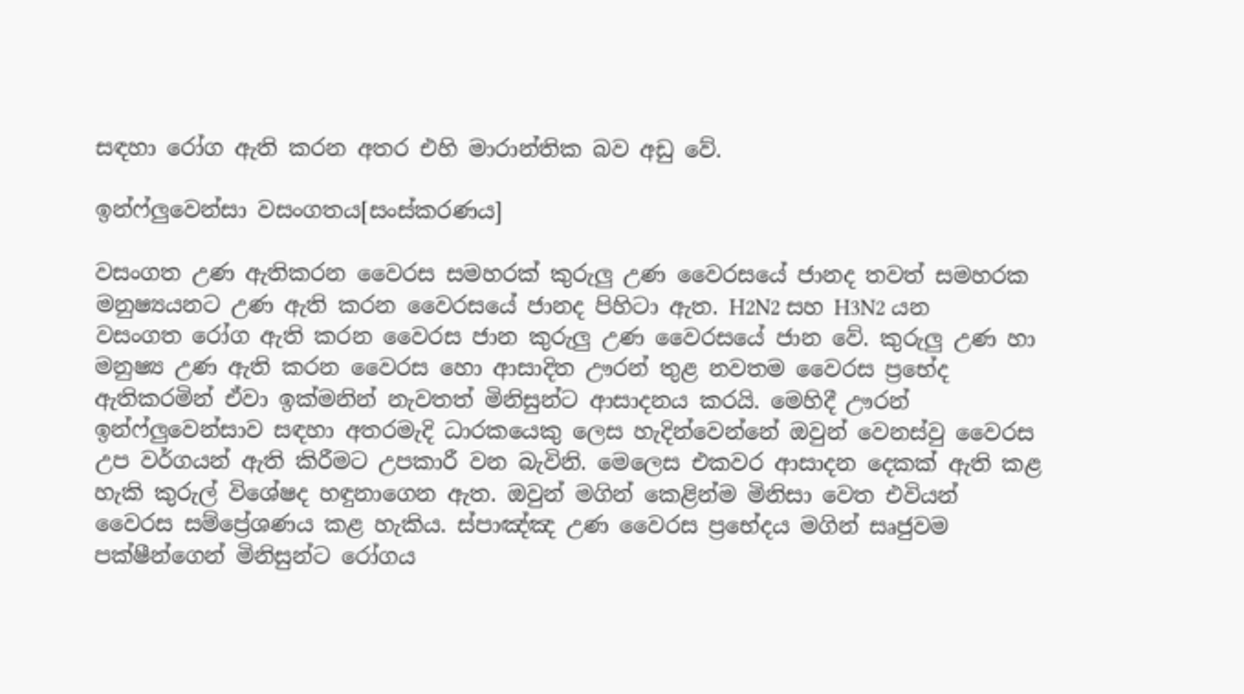සඳහා රෝග ඇති කරන අතර එහි මාරාන්තික බව අඩු වේ.

ඉන්ෆ්ලුවෙන්සා වසංගතය[සංස්කරණය]

වසංගත උණ ඇතිකරන වෛරස සමහරක් කුරුලු උණ වෛරසයේ ජානද තවත් සමහරක මනුෂ්‍යයනට උණ ඇති කරන වෛරසයේ ජානද පිහිටා ඇත. H2N2 සහ H3N2 යන වසංගත ‍රෝග ඇති කරන වෛරස ජාන කුරුලු උණ වෛරසයේ ජාන වේ. කුරුලු උණ හා මනුෂ්‍ය උණ ඇති කරන වෛරස හො ආසාදිත ඌරන් තුළ නවතම වෛරස ප්‍රභේද ඇතිකරමින් ඒවා ඉක්මනින් නැවතත් මිනිසුන්ට ආසාදනය කරයි. මෙහිදී ඌරන් ඉන්ෆ්ලුවෙන්සාව සඳහා අතරමැදි ධාරකයෙකු ලෙස හැදින්වෙන්නේ ඔවුන් වෙනස්වු වෛරස උප වර්ගයන් ඇති කිරීමට උපකාරී වන බැවිනි. මෙලෙස එකවර ආසාදන දෙකක් ඇති කළ හැකි කුරුල් විශේෂද හඳුනාගෙන ඇත. ඔවුන් මගින් කෙළින්ම මිනිසා වෙත එවියන් වෛරස සම්ප්‍රේශණය කළ හැකිය. ස්පාඤ්ඤ උණ වෛරස ප්‍රභේදය මගින් සෘජුවම පක්ෂීන්ගෙන් මිනිසුන්ට රෝගය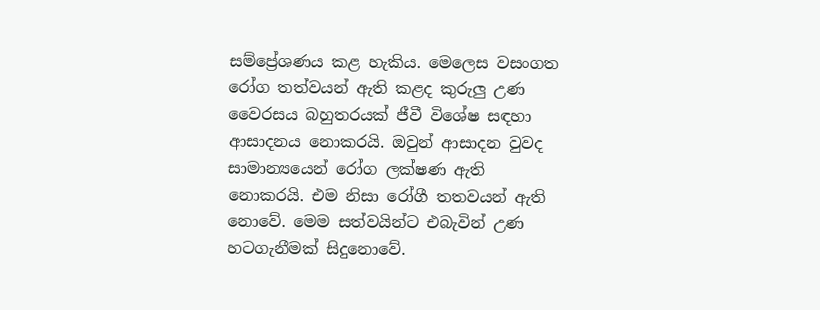සම්ප්‍රේශණය කළ හැකිය. මෙලෙස වසංගත රෝග තත්වයන් ඇති කළද කුරුලු උණ වෛරසය බහුතරයක් ජීවී විශේෂ සඳහා ආසාදනය නොකරයි. ඔවුන් ආසාදන වුවද සාමාන්‍යයෙන් රෝග ලක්ෂණ ඇති නොකරයි. එම නිසා රෝගී තතවයන් ඇති නොවේ. මෙම සත්වයින්ට එබැවින් උණ හටගැනීමක් සිදුනොවේ.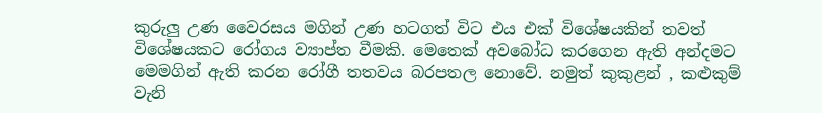කුරුලු උණ වෛරසය මගින් උණ හටගත් විට එය එක් විශේෂයකින් තවත් විශේෂයකට රෝගය ව්‍යාප්ත වීමකි. මෙතෙක් අවබෝධ කරගෙන ඇති අන්දමට මෙමගින් ඇති කරන රෝගී තතවය බරපතල නොවේ. නමුත් කුකුළන් , කළුකුම් වැනි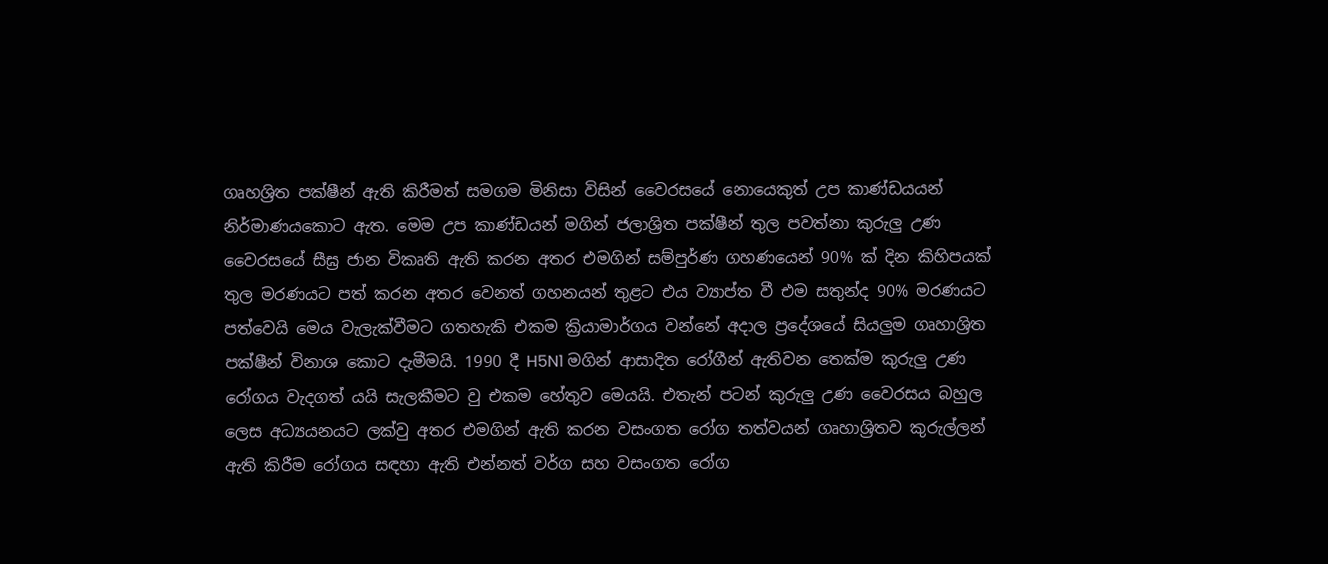ගෘහශ්‍රිත පක්ෂීන් ඇති කිරී‍මත් සමගම මිනිසා විසින් වෛරසයේ නොයෙකුත් උප කාණ්ඩයයන් නිර්මාණයකොට ඇත. මෙම උප කාණ්ඩයන් මගින් ජලාශ්‍රිත පක්ෂීන් තුල පවත්නා කුරුලු උණ වෛරසයේ සීඝ්‍ර ජාන විකෘති ඇති කරන අතර එමගින් සම්පුර්ණ ගහණයෙන් 90% ක් දින කිහිපයක් තුල මරණයට පත් කරන අතර වෙනත් ගහනයන් තුළට එය ව්‍යාප්ත වී එම සතුන්ද 90% මරණයට පත්වෙයි මෙය වැලැක්වීමට ගතහැකි එකම ක්‍රියාමාර්ගය වන්නේ අදාල ප්‍රදේශයේ සියලුම ගෘහාශ්‍රිත පක්ෂීන් විනාශ කොට දැමීමයි. 1990 දී H5N1 මගින් ආසාදිත රෝගීන් ඇතිවන තෙක්ම කුරුලු උණ රෝගය වැදගත් යයි සැලකීමට වු එකම හේතුව මෙයයි. එතැන් පටන් කුරුලු උණ වෛරසය බහුල ලෙස අධ්‍යයනයට ලක්වු අතර එමගින් ඇති කරන වසංගත රෝග තත්වයන් ගෘහාශ්‍රිතව කුරුල්ලන් ඇති කිරීම රෝගය සඳහා ඇති එන්නත් වර්ග සහ වසංගත රෝග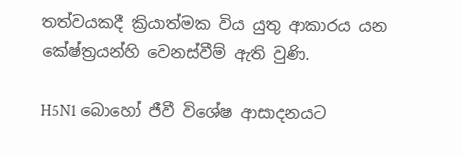තත්වයකදී ක්‍රියාත්මක විය යුතු ආකාරය යන කේෂ්ත්‍රයන්හි වෙනස්වීම් ඇති වුණි.

H5N1 බොහෝ ජීවී විශේෂ ආසාදනයට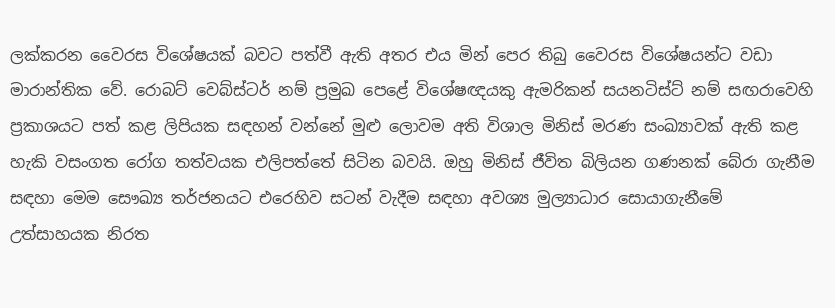ලක්කරන වෛරස විශේෂයක් බවට පත්වී ඇති අතර එය මින් පෙර තිබු වෛරස විශේෂයන්ට වඩා මාරාන්තික වේ. රොබට් වෙබ්ස්ටර් නම් ප්‍රමුඛ පෙළේ විශේෂඥයකු ඇමරිකන් සයනටිස්ට් නම් සඟරාවෙහි ප්‍රකාශයට පත් කළ ලිපියක සඳහන් වන්නේ මුළු ලොවම අති විශාල මිනිස් මරණ සංඛ්‍යාවක් ඇති කළ හැකි වසංගත රෝග තත්වයක එලිපත්තේ සිටින බවයි. ඔහු මිනිස් ජීවිත බිලියන ගණනක් බේරා ගැනීම සඳහා මෙම සෞඛ්‍ය තර්ජනයට එරෙහිව සටන් වැදීම සඳහා අවශ්‍ය මුල්‍යාධාර සොයාගැනීමේ උත්සාහයක නිරත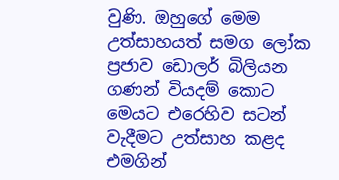වුණි. ඔහුගේ මෙම උත්සාහයත් සමග ලෝක ප්‍රජාව ඩොලර් බිලියන ගණන් වියදම් කොට මෙයට එරෙහිව සටන් වැදීමට උත්සාහ කළද එමගින්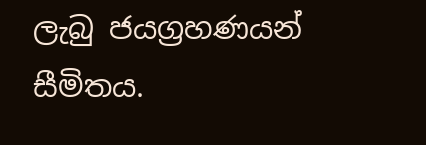ලැබු ජයග්‍රහණයන් සීමිතය.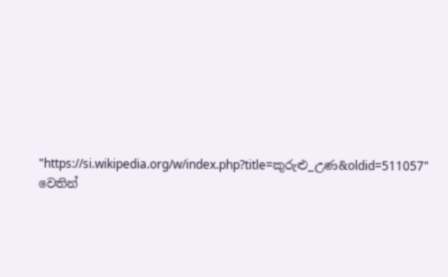"https://si.wikipedia.org/w/index.php?title=කුරුළු_උණ&oldid=511057" වෙතින්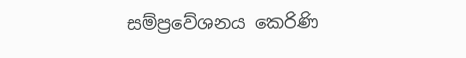සම්ප්‍රවේශනය කෙරිණි